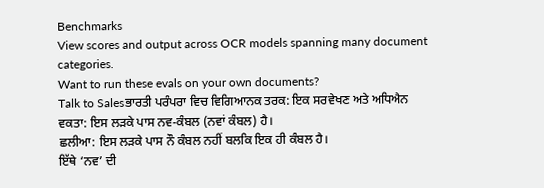Benchmarks
View scores and output across OCR models spanning many document categories.
Want to run these evals on your own documents?
Talk to Salesਭਾਰਤੀ ਪਰੰਪਰਾ ਵਿਚ ਵਿਗਿਆਨਕ ਤਰਕ: ਇਕ ਸਰਵੇਖਣ ਅਤੇ ਅਧਿਐਨ
ਵਕਤਾ: ਇਸ ਲੜਕੇ ਪਾਸ ਨਵ-ਕੰਬਲ (ਨਵਾਂ ਕੰਬਲ) ਹੈ।
ਛਲੀਆ: ਇਸ ਲੜਕੇ ਪਾਸ ਨੌ ਕੰਬਲ ਨਹੀਂ ਬਲਕਿ ਇਕ ਹੀ ਕੰਬਲ ਹੈ।
ਇੱਥੇ ‘ਨਵ’ ਦੀ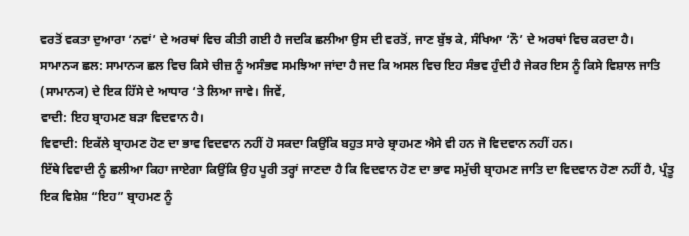ਵਰਤੋਂ ਵਕਤਾ ਦੁਆਰਾ ‘ਨਵਾਂ’ ਦੇ ਅਰਥਾਂ ਵਿਚ ਕੀਤੀ ਗਈ ਹੈ ਜਦਕਿ ਛਲੀਆ ਉਸ ਦੀ ਵਰਤੋਂ, ਜਾਣ ਬੁੱਝ ਕੇ, ਸੰਖਿਆ ‘ਨੌ’ ਦੇ ਅਰਥਾਂ ਵਿਚ ਕਰਦਾ ਹੈ।
ਸਾਮਾਨ੍ਯ ਛਲ: ਸਾਮਾਨ੍ਯ ਛਲ ਵਿਚ ਕਿਸੇ ਚੀਜ਼ ਨੂੰ ਅਸੰਭਵ ਸਮਝਿਆ ਜਾਂਦਾ ਹੈ ਜਦ ਕਿ ਅਸਲ ਵਿਚ ਇਹ ਸੰਭਵ ਹੁੰਦੀ ਹੈ ਜੇਕਰ ਇਸ ਨੂੰ ਕਿਸੇ ਵਿਸ਼ਾਲ ਜਾਤਿ (ਸਾਮਾਨ੍ਯ) ਦੇ ਇਕ ਹਿੱਸੇ ਦੇ ਆਧਾਰ ‘ਤੇ ਲਿਆ ਜਾਵੇ। ਜਿਵੇਂ,
ਵਾਦੀ: ਇਹ ਬ੍ਰਾਹਮਣ ਬੜਾ ਵਿਦਵਾਨ ਹੈ।
ਵਿਵਾਦੀ: ਇਕੱਲੇ ਬ੍ਰਾਹਮਣ ਹੋਣ ਦਾ ਭਾਵ ਵਿਦਵਾਨ ਨਹੀਂ ਹੋ ਸਕਦਾ ਕਿਉਂਕਿ ਬਹੁਤ ਸਾਰੇ ਬ੍ਰਾਹਮਣ ਐਸੇ ਵੀ ਹਨ ਜੋ ਵਿਦਵਾਨ ਨਹੀਂ ਹਨ।
ਇੱਥੇ ਵਿਵਾਦੀ ਨੂੰ ਛਲੀਆ ਕਿਹਾ ਜਾਏਗਾ ਕਿਉਂਕਿ ਉਹ ਪੂਰੀ ਤਰ੍ਹਾਂ ਜਾਣਦਾ ਹੈ ਕਿ ਵਿਦਵਾਨ ਹੋਣ ਦਾ ਭਾਵ ਸਮੁੱਚੀ ਬ੍ਰਾਹਮਣ ਜਾਤਿ ਦਾ ਵਿਦਵਾਨ ਹੋਣਾ ਨਹੀਂ ਹੈ, ਪ੍ਰੰਤੂ ਇਕ ਵਿਸ਼ੇਸ਼ “ਇਹ” ਬ੍ਰਾਹਮਣ ਨੂੰ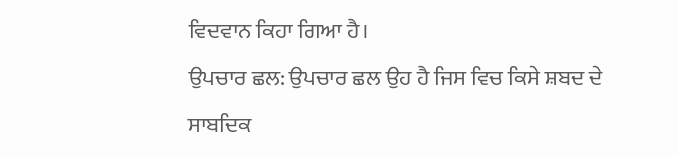ਵਿਦਵਾਨ ਕਿਹਾ ਗਿਆ ਹੈ।
ਉਪਚਾਰ ਛਲ: ਉਪਚਾਰ ਛਲ ਉਹ ਹੈ ਜਿਸ ਵਿਚ ਕਿਸੇ ਸ਼ਬਦ ਦੇ ਸਾਬਦਿਕ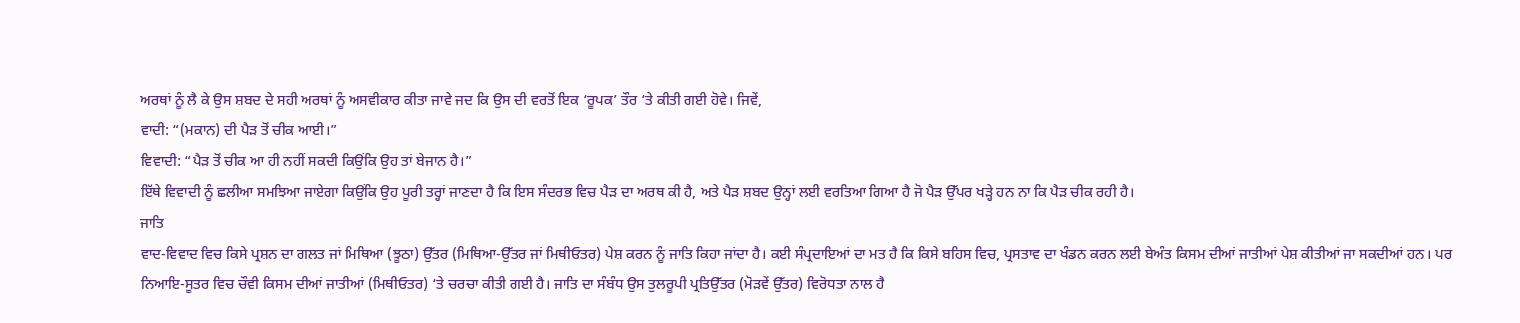ਅਰਥਾਂ ਨੂੰ ਲੈ ਕੇ ਉਸ ਸ਼ਬਦ ਦੇ ਸਹੀ ਅਰਥਾਂ ਨੂੰ ਅਸਵੀਕਾਰ ਕੀਤਾ ਜਾਵੇ ਜਦ ਕਿ ਉਸ ਦੀ ਵਰਤੋਂ ਇਕ ‘ਰੂਪਕ’ ਤੌਰ ‘ਤੇ ਕੀਤੀ ਗਈ ਹੋਵੇ। ਜਿਵੇਂ,
ਵਾਦੀ: “(ਮਕਾਨ) ਦੀ ਪੈੜ ਤੋਂ ਚੀਕ ਆਈ।”
ਵਿਵਾਦੀ: “ਪੈੜ ਤੋਂ ਚੀਕ ਆ ਹੀ ਨਹੀਂ ਸਕਦੀ ਕਿਉਂਕਿ ਉਹ ਤਾਂ ਬੇਜਾਨ ਹੈ।”
ਇੱਥੇ ਵਿਵਾਦੀ ਨੂੰ ਛਲੀਆ ਸਮਝਿਆ ਜਾਏਗਾ ਕਿਉਂਕਿ ਉਹ ਪੂਰੀ ਤਰ੍ਹਾਂ ਜਾਣਦਾ ਹੈ ਕਿ ਇਸ ਸੰਦਰਭ ਵਿਚ ਪੈੜ ਦਾ ਅਰਥ ਕੀ ਹੈ, ਅਤੇ ਪੈੜ ਸ਼ਬਦ ਉਨ੍ਹਾਂ ਲਈ ਵਰਤਿਆ ਗਿਆ ਹੈ ਜੋ ਪੈੜ ਉੱਪਰ ਖੜ੍ਹੇ ਹਨ ਨਾ ਕਿ ਪੈੜ ਚੀਕ ਰਹੀ ਹੈ।
ਜਾਤਿ
ਵਾਦ-ਵਿਵਾਦ ਵਿਚ ਕਿਸੇ ਪ੍ਰਸ਼ਨ ਦਾ ਗਲਤ ਜਾਂ ਮਿਥਿਆ (ਝੂਠਾ) ਉੱਤਰ (ਮਿਥਿਆ-ਉੱਤਰ ਜਾਂ ਮਿਥੀਓਤਰ) ਪੇਸ਼ ਕਰਨ ਨੂੰ ਜਾਤਿ ਕਿਹਾ ਜਾਂਦਾ ਹੈ। ਕਈ ਸੰਪ੍ਰਦਾਇਆਂ ਦਾ ਮਤ ਹੈ ਕਿ ਕਿਸੇ ਬਹਿਸ ਵਿਚ, ਪ੍ਰਸਤਾਵ ਦਾ ਖੰਡਨ ਕਰਨ ਲਈ ਬੇਅੰਤ ਕਿਸਮ ਦੀਆਂ ਜਾਤੀਆਂ ਪੇਸ਼ ਕੀਤੀਆਂ ਜਾ ਸਕਦੀਆਂ ਹਨ। ਪਰ ਨਿਆਇ-ਸੂਤਰ ਵਿਚ ਚੌਵੀ ਕਿਸਮ ਦੀਆਂ ਜਾਤੀਆਂ (ਮਿਥੀਓਤਰ) ‘ਤੇ ਚਰਚਾ ਕੀਤੀ ਗਈ ਹੈ। ਜਾਤਿ ਦਾ ਸੰਬੰਧ ਉਸ ਤੁਲਰੂਪੀ ਪ੍ਰਤਿਉੱਤਰ (ਮੋੜਵੇਂ ਉੱਤਰ) ਵਿਰੋਧਤਾ ਨਾਲ ਹੈ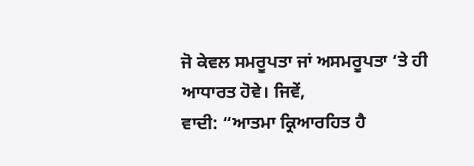ਜੋ ਕੇਵਲ ਸਮਰੂਪਤਾ ਜਾਂ ਅਸਮਰੂਪਤਾ ‘ਤੇ ਹੀ ਆਧਾਰਤ ਹੋਵੇ। ਜਿਵੇਂ,
ਵਾਦੀ: “ਆਤਮਾ ਕ੍ਰਿਆਰਹਿਤ ਹੈ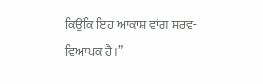ਕਿਉਂਕਿ ਇਹ ਆਕਾਸ਼ ਵਾਂਗ ਸਰਵ-ਵਿਆਪਕ ਹੈ।”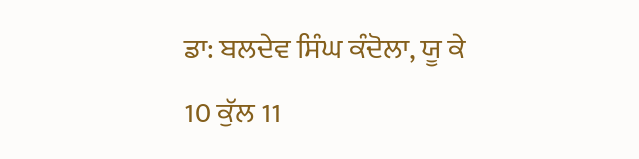ਡਾ: ਬਲਦੇਵ ਸਿੰਘ ਕੰਦੋਲਾ, ਯੂ ਕੇ
10 ਕੁੱਲ 11